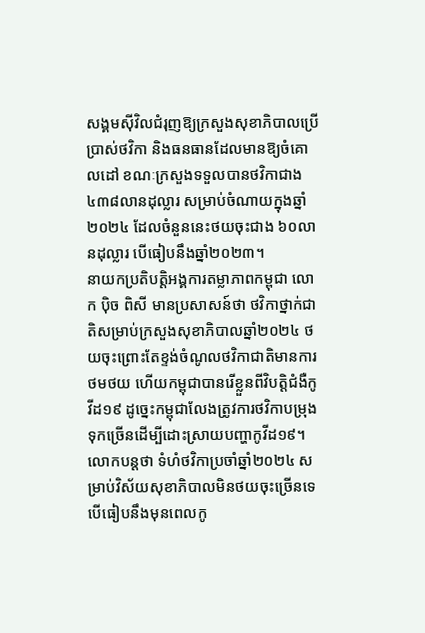សង្គមស៊ីវិលជំរុញឱ្យក្រសួងសុខាភិបាលប្រើប្រាស់ថវិកា និងធនធានដែលមានឱ្យចំគោលដៅ ខណៈក្រសួងទទួលបានថវិកាជាង ៤៣៨លានដុល្លារ សម្រាប់ចំណាយក្នុងឆ្នាំ២០២៤ ដែលចំនួននេះថយចុះជាង ៦០លានដុល្លារ បើធៀបនឹងឆ្នាំ២០២៣។
នាយកប្រតិបត្តិអង្គការតម្លាភាពកម្ពុជា លោក ប៉ិច ពិសី មានប្រសាសន៍ថា ថវិកាថ្នាក់ជាតិសម្រាប់ក្រសួងសុខាភិបាលឆ្នាំ២០២៤ ថយចុះព្រោះតែខ្ទង់ចំណូលថវិកាជាតិមានការថមថយ ហើយកម្ពុជាបានរើខ្លួនពីវិបត្តិជំងឺកូវីដ១៩ ដូច្នេះកម្ពុជាលែងត្រូវការថវិកាបម្រុងទុកច្រើនដើម្បីដោះស្រាយបញ្ហាកូវីដ១៩។
លោកបន្តថា ទំហំថវិកាប្រចាំឆ្នាំ២០២៤ សម្រាប់វិស័យសុខាភិបាលមិនថយចុះច្រើនទេ បើធៀបនឹងមុនពេលកូ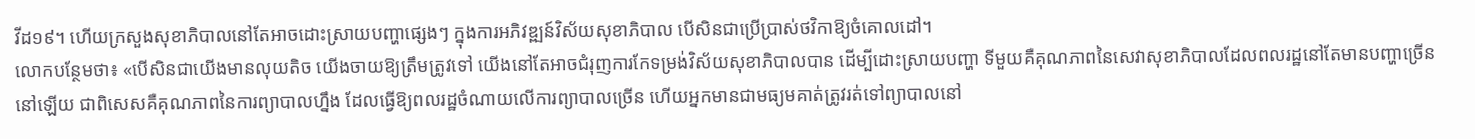វីដ១៩។ ហើយក្រសួងសុខាភិបាលនៅតែអាចដោះស្រាយបញ្ហាផ្សេងៗ ក្នុងការអភិវឌ្ឍន៍វិស័យសុខាភិបាល បើសិនជាប្រើប្រាស់ថវិកាឱ្យចំគោលដៅ។
លោកបន្ថែមថា៖ «បើសិនជាយើងមានលុយតិច យើងចាយឱ្យត្រឹមត្រូវទៅ យើងនៅតែអាចជំរុញការកែទម្រង់វិស័យសុខាភិបាលបាន ដើម្បីដោះស្រាយបញ្ហា ទីមួយគឺគុណភាពនៃសេវាសុខាភិបាលដែលពលរដ្ឋនៅតែមានបញ្ហាច្រើននៅឡើយ ជាពិសេសគឺគុណភាពនៃការព្យាបាលហ្នឹង ដែលធ្វើឱ្យពលរដ្ឋចំណាយលើការព្យាបាលច្រើន ហើយអ្នកមានជាមធ្យមគាត់ត្រូវរត់ទៅព្យាបាលនៅ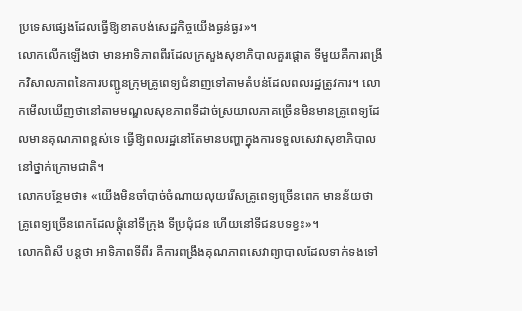ប្រទេសផ្សេងដែលធ្វើឱ្យខាតបង់សេដ្ឋកិច្ចយើងធ្ងន់ធ្ងរ»។
លោកលើកឡើងថា មានអាទិភាពពីរដែលក្រសួងសុខាភិបាលគួរផ្តោត ទីមួយគឺការពង្រីកវិសាលភាពនៃការបញ្ជូនក្រុមគ្រូពេទ្យជំនាញទៅតាមតំបន់ដែលពលរដ្ឋត្រូវការ។ លោកមើលឃើញថានៅតាមមណ្ឌលសុខភាពទីដាច់ស្រយាលភាគច្រើនមិនមានគ្រូពេទ្យដែលមានគុណភាពខ្ពស់ទេ ធ្វើឱ្យពលរដ្ឋនៅតែមានបញ្ហាក្នុងការទទួលសេវាសុខាភិបាលនៅថ្នាក់ក្រោមជាតិ។
លោកបន្ថែមថា៖ «យើងមិនចាំបាច់ចំណាយលុយរើសគ្រូពេទ្យច្រើនពេក មានន័យថា គ្រូពេទ្យច្រើនពេកដែលផ្តុំនៅទីក្រុង ទីប្រជុំជន ហើយនៅទីជនបទខ្វះ»។
លោកពិសី បន្តថា អាទិភាពទីពីរ គឺការពង្រឹងគុណភាពសេវាព្យាបាលដែលទាក់ទងទៅ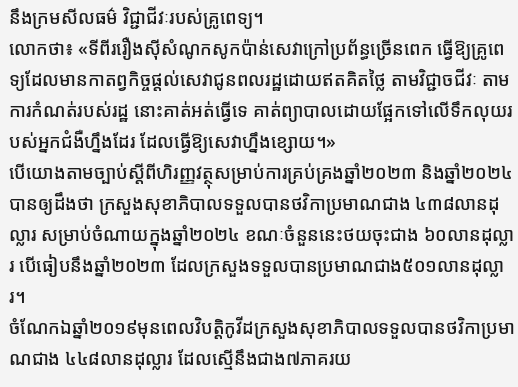នឹងក្រមសីលធម៌ វិជ្ជាជីវៈរបស់គ្រូពេទ្យ។
លោកថា៖ «ទីពីររឿងស៊ីសំណូកសូកប៉ាន់សេវាក្រៅប្រព័ន្ធច្រើនពេក ធ្វើឱ្យគ្រូពេទ្យដែលមានកាតព្វកិច្ចផ្តល់សេវាជូនពលរដ្ឋដោយឥតគិតថ្លៃ តាមវិជ្ជាចជីវៈ តាមការកំណត់របស់រដ្ឋ នោះគាត់អត់ធ្វើទេ គាត់ព្យាបាលដោយផ្អែកទៅលើទឹកលុយរបស់អ្នកជំងឺហ្នឹងដែរ ដែលធ្វើឱ្យសេវាហ្នឹងខ្សោយ។»
បើយោងតាមច្បាប់ស្តីពីហិរញ្ញវត្ថុសម្រាប់ការគ្រប់គ្រងឆ្នាំ២០២៣ និងឆ្នាំ២០២៤ បានឲ្យដឹងថា ក្រសួងសុខាភិបាលទទួលបានថវិកាប្រមាណជាង ៤៣៨លានដុល្លារ សម្រាប់ចំណាយក្នុងឆ្នាំ២០២៤ ខណៈចំនួននេះថយចុះជាង ៦០លានដុល្លារ បើធៀបនឹងឆ្នាំ២០២៣ ដែលក្រសួងទទួលបានប្រមាណជាង៥០១លានដុល្លារ។
ចំណែកឯឆ្នាំ២០១៩មុនពេលវិបត្តិកូវីដក្រសួងសុខាភិបាលទទួលបានថវិកាប្រមាណជាង ៤៤៨លានដុល្លារ ដែលស្មើនឹងជាង៧ភាគរយ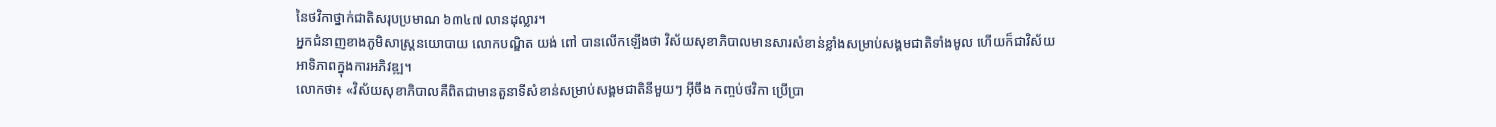នៃថវិកាថ្នាក់ជាតិសរុបប្រមាណ ៦៣៤៧ លានដុល្លារ។
អ្នកជំនាញខាងភូមិសាស្រ្តនយោបាយ លោកបណ្ឌិត យង់ ពៅ បានលើកឡើងថា វិស័យសុខាភិបាលមានសារសំខាន់ខ្លាំងសម្រាប់សង្គមជាតិទាំងមូល ហើយក៏ជាវិស័យអាទិភាពក្នុងការអភិវឌ្ឍ។
លោកថា៖ «វិស័យសុខាភិបាលគឺពិតជាមានតួនាទីសំខាន់សម្រាប់សង្គមជាតិនីមួយៗ អ៊ីចឹង កញ្ចប់ថវិកា ប្រើប្រា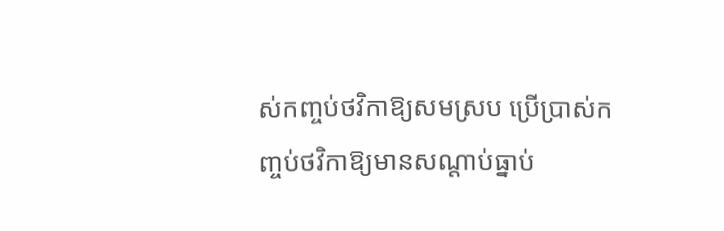ស់កញ្ចប់ថវិកាឱ្យសមស្រប ប្រើប្រាស់កញ្ចប់ថវិកាឱ្យមានសណ្តាប់ធ្នាប់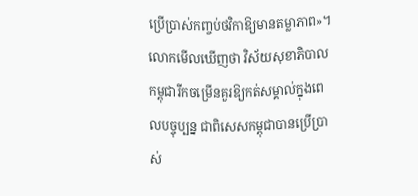ប្រើប្រាស់កញ្ចប់ថវិកាឱ្យមានតម្លាភាព»។
លោកមើលឃើញថា វិស័យសុខាភិបាលកម្ពុជារីកចម្រើនគួរឱ្យកត់សម្គាល់ក្នុងពេលបច្ចុប្បន្ន ជាពិសេសកម្ពុជាបានប្រើប្រាស់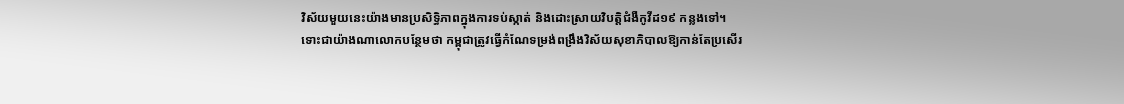វិស័យមួយនេះយ៉ាងមានប្រសិទ្ធិភាពក្នុងការទប់ស្កាត់ និងដោះស្រាយវិបត្តិជំងឺកូវីដ១៩ កន្លងទៅ។
ទោះជាយ៉ាងណាលោកបន្ថែមថា កម្ពុជាត្រូវធ្វើកំណែទម្រង់ពង្រឹងវិស័យសុខាភិបាលឱ្យកាន់តែប្រសើរ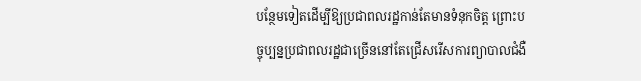បន្ថែមទៀតដើម្បីឱ្យប្រជាពលរដ្ឋកាន់តែមានទំនុកចិត្ត ព្រោះបច្ចុប្បន្នប្រជាពលរដ្ឋជាច្រើននៅតែជ្រើសរើសការព្យាបាលជំងឺ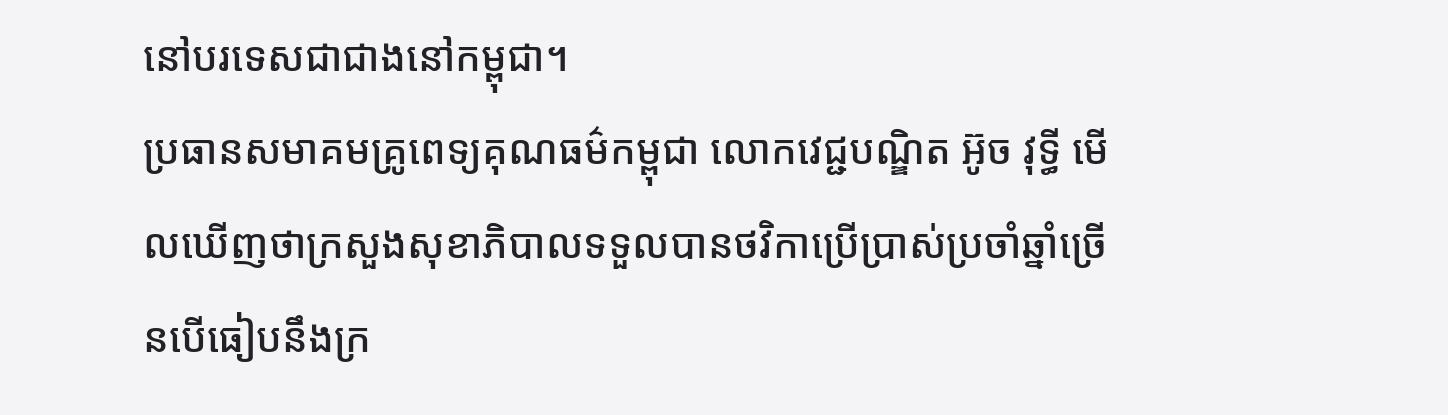នៅបរទេសជាជាងនៅកម្ពុជា។
ប្រធានសមាគមគ្រូពេទ្យគុណធម៌កម្ពុជា លោកវេជ្ជបណ្ឌិត អ៊ូច វុទ្ធី មើលឃើញថាក្រសួងសុខាភិបាលទទួលបានថវិកាប្រើប្រាស់ប្រចាំឆ្នាំច្រើនបើធៀបនឹងក្រ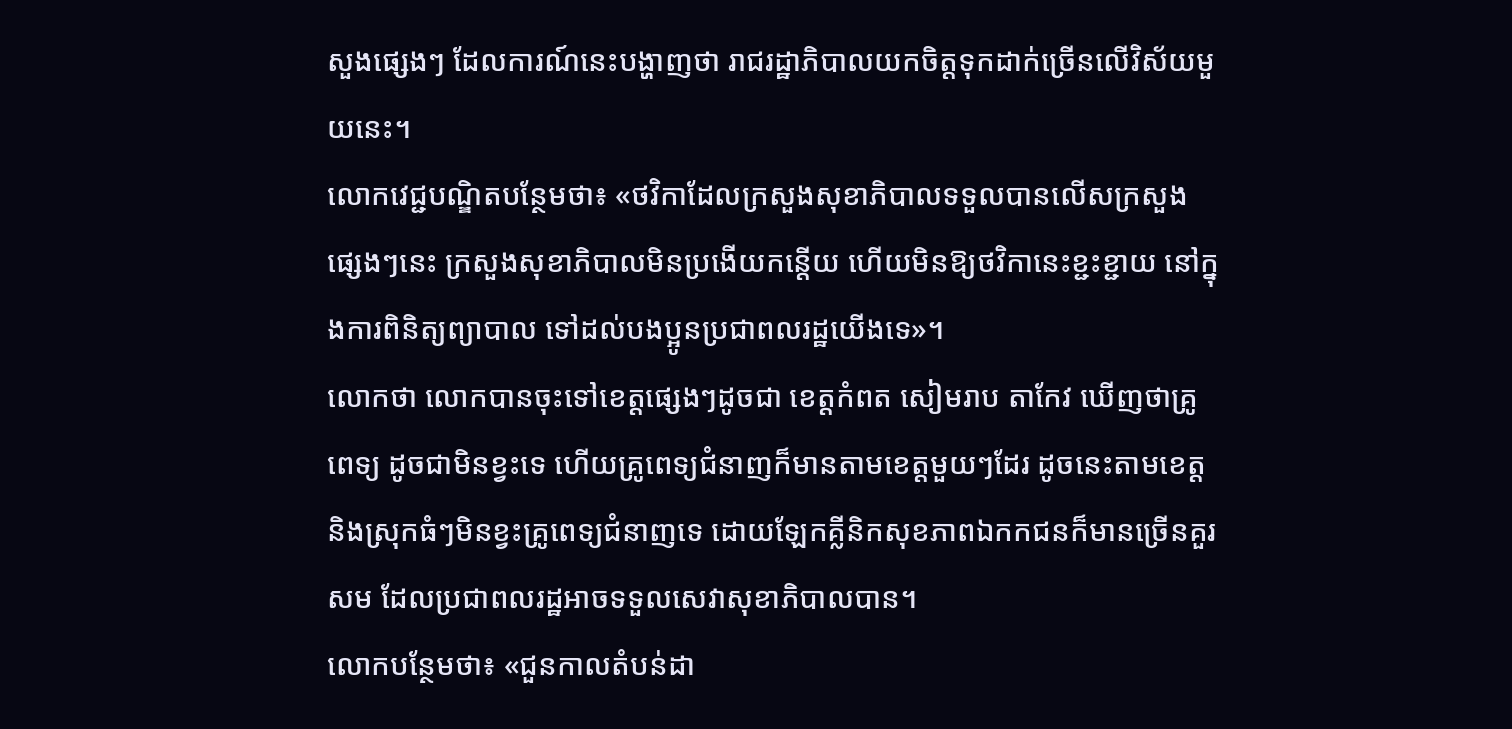សួងផ្សេងៗ ដែលការណ៍នេះបង្ហាញថា រាជរដ្ឋាភិបាលយកចិត្តទុកដាក់ច្រើនលើវិស័យមួយនេះ។
លោកវេជ្ជបណ្ឌិតបន្ថែមថា៖ «ថវិកាដែលក្រសួងសុខាភិបាលទទួលបានលើសក្រសួងផ្សេងៗនេះ ក្រសួងសុខាភិបាលមិនប្រងើយកន្តើយ ហើយមិនឱ្យថវិកានេះខ្ជះខ្ជាយ នៅក្នុងការពិនិត្យព្យាបាល ទៅដល់បងប្អូនប្រជាពលរដ្ឋយើងទេ»។
លោកថា លោកបានចុះទៅខេត្តផ្សេងៗដូចជា ខេត្តកំពត សៀមរាប តាកែវ ឃើញថាគ្រូពេទ្យ ដូចជាមិនខ្វះទេ ហើយគ្រូពេទ្យជំនាញក៏មានតាមខេត្តមួយៗដែរ ដូចនេះតាមខេត្ត និងស្រុកធំៗមិនខ្វះគ្រូពេទ្យជំនាញទេ ដោយឡែកគ្លីនិកសុខភាពឯកកជនក៏មានច្រើនគួរសម ដែលប្រជាពលរដ្ឋអាចទទួលសេវាសុខាភិបាលបាន។
លោកបន្ថែមថា៖ «ជួនកាលតំបន់ដា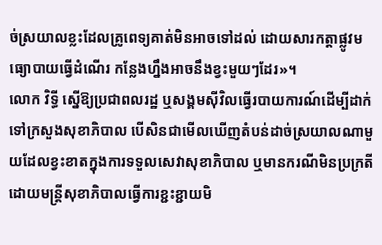ច់ស្រយាលខ្លះដែលគ្រូពេទ្យគាត់មិនអាចទៅដល់ ដោយសារកត្តាផ្លូវមធ្យោបាយធ្វើដំណើរ កន្លែងហ្នឹងអាចនឹងខ្វះមួយៗដែរ»។
លោក វិទ្ធី ស្នើឱ្យប្រជាពលរដ្ឋ ឬសង្គមស៊ីវិលធ្វើរបាយការណ៍ដើម្បីដាក់ទៅក្រសួងសុខាភិបាល បើសិនជាមើលឃើញតំបន់ដាច់ស្រយាលណាមួយដែលខ្វះខាតក្នុងការទទួលសេវាសុខាភិបាល ឬមានករណីមិនប្រក្រតីដោយមន្ត្រីសុខាភិបាលធ្វើការខ្ជះខ្ជាយមិ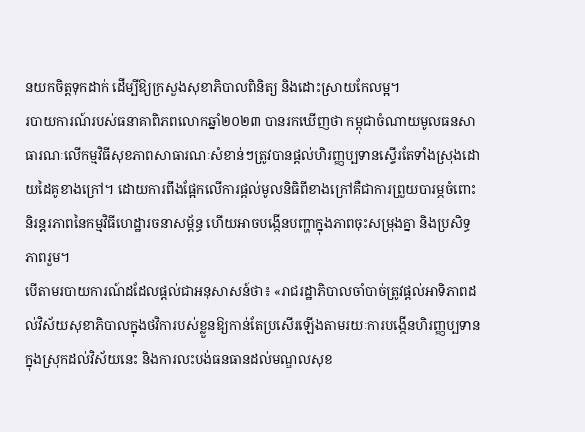នយកចិត្តទុកដាក់ ដើម្បីឱ្យក្រសួងសុខាភិបាលពិនិត្យ និងដោះស្រាយកែលម្អ។
របាយការណ៍របស់ធនាគាពិភពលោកឆ្នាំ២០២៣ បានរកឃើញថា កម្ពុជាចំណាយមូលធនសាធារណៈលើកម្មវិធីសុខភាពសាធារណៈសំខាន់ៗត្រូវបានផ្តល់ហិរញ្ញប្បទានស្ទើរតែទាំងស្រុងដោយដៃគូខាងក្រៅ។ ដោយការពឹងផ្អែកលើការផ្តល់មូលនិធិពីខាងក្រៅគឺជាការព្រួយបារម្ភចំពោះនិរន្តរភាពនៃកម្មវិធីហេដ្ឋារចនាសម្ព័ន្ធ ហើយអាចបង្កើនបញ្ហាក្នុងភាពចុះសម្រុងគ្នា និងប្រសិទ្ធភាពរួម។
បើតាមរបាយការណ៍ដដែលផ្តល់ជាអនុសាសន៍ថា៖ «រាជរដ្ឋាភិបាលចាំបាច់ត្រូវផ្តល់អាទិភាពដល់វិស័យសុខាភិបាលក្នុងថវិការបស់ខ្លួនឱ្យកាន់តែប្រសើរឡើងតាមរយៈការបង្កើនហិរញ្ញប្បទានក្នុងស្រុកដល់វិស័យនេះ និងការលះបង់ធនធានដល់មណ្ឌលសុខ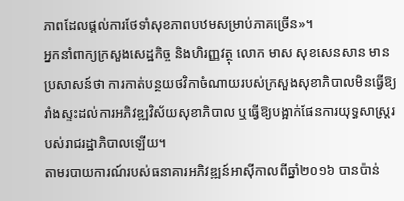ភាពដែលផ្តល់ការថែទាំសុខភាពបឋមសម្រាប់ភាគច្រើន»។
អ្នកនាំពាក្យក្រសួងសេដ្ឋកិច្ច និងហិរញ្ញវត្ថុ លោក មាស សុខសេនសាន មានប្រសាសន៍ថា ការកាត់បន្ថយថវិកាចំណាយរបស់ក្រសួងសុខាភិបាលមិនធ្វើឱ្យរាំងស្ទះដល់ការអភិវឌ្ឍវិស័យសុខាភិបាល ឬធ្វើឱ្យបង្អាក់ផែនការយុទ្ធសាស្រ្តរបស់រាជរដ្ឋាភិបាលឡើយ។
តាមរបាយការណ៍របស់ធនាគារអភិវឌ្ឍន៍អាស៊ីកាលពីឆ្នាំ២០១៦ បានប៉ាន់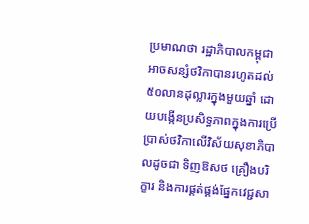ប្រមាណថា រដ្ឋាភិបាលកម្ពុជាអាចសន្សំថវិកាបានរហូតដល់ ៥០លានដុល្លារក្នុងមួយឆ្នាំ ដោយបង្កើនប្រសិទ្ធភាពក្នុងការប្រើប្រាស់ថវិកាលើវិស័យសុខាភិបាលដូចជា ទិញឱសថ គ្រឿងបរិក្ខារ និងការផ្គត់ផ្គង់ផ្នែកវេជ្ជសា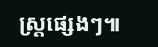ស្រ្តផ្សេងៗ៕